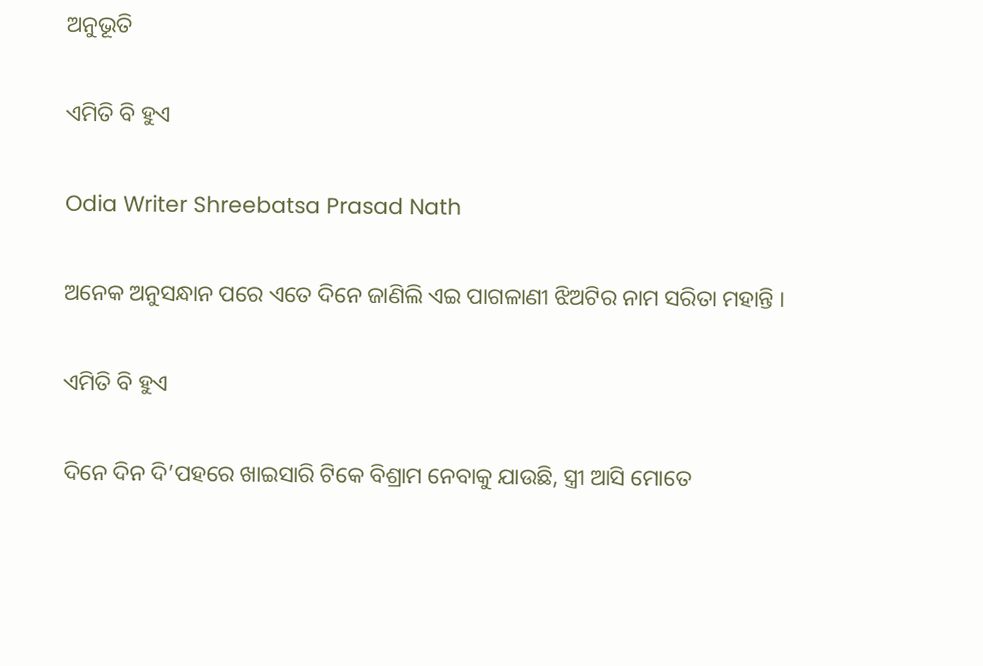ଅନୁଭୂତି

ଏମିତି ବି ହୁଏ

Odia Writer Shreebatsa Prasad Nath

ଅନେକ ଅନୁସନ୍ଧାନ ପରେ ଏତେ ଦିନେ ଜାଣିଲି ଏଇ ପାଗଳାଣୀ ଝିଅଟିର ନାମ ସରିତା ମହାନ୍ତି ।

ଏମିତି ବି ହୁଏ

ଦିନେ ଦିନ ଦି’ପହରେ ଖାଇସାରି ଟିକେ ବିଶ୍ରାମ ନେବାକୁ ଯାଉଛି, ସ୍ତ୍ରୀ ଆସି ମୋତେ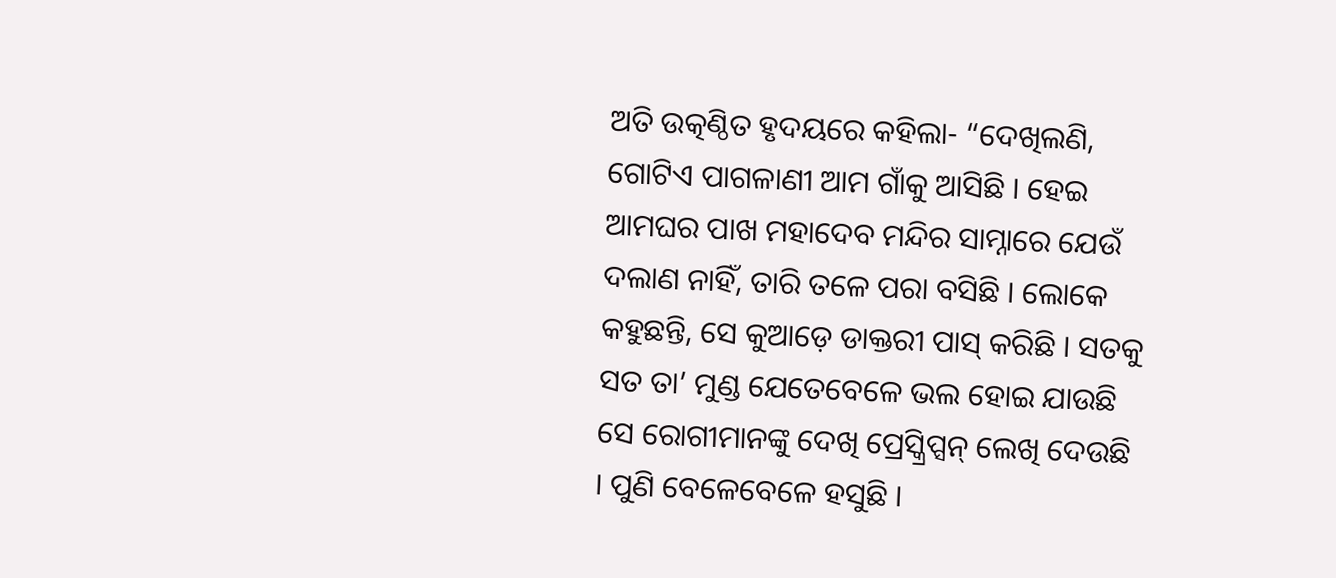ଅତି ଉତ୍କଣ୍ଠିତ ହୃଦୟରେ କହିଲା- “ଦେଖିଲଣି, ଗୋଟିଏ ପାଗଳାଣୀ ଆମ ଗାଁକୁ ଆସିଛି । ହେଇ ଆମଘର ପାଖ ମହାଦେବ ମନ୍ଦିର ସାମ୍ନାରେ ଯେଉଁ ଦଲାଣ ନାହିଁ, ତାରି ତଳେ ପରା ବସିଛି । ଲୋକେ କହୁଛନ୍ତି, ସେ କୁଆଡ଼େ ଡାକ୍ତରୀ ପାସ୍ କରିଛି । ସତକୁ ସତ ତା’ ମୁଣ୍ଡ ଯେତେବେଳେ ଭଲ ହୋଇ ଯାଉଛି ସେ ରୋଗୀମାନଙ୍କୁ ଦେଖି ପ୍ରେସ୍କ୍ରିପ୍ସନ୍ ଲେଖି ଦେଉଛି । ପୁଣି ବେଳେବେଳେ ହସୁଛି ।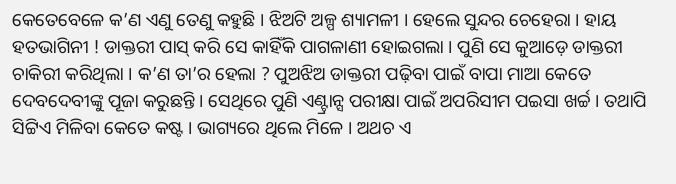କେତେବେଳେ କ’ଣ ଏଣୁ ତେଣୁ କହୁଛି । ଝିଅଟି ଅଳ୍ପ ଶ୍ୟାମଳୀ । ହେଲେ ସୁନ୍ଦର ଚେହେରା । ହାୟ ହତଭାଗିନୀ ! ଡାକ୍ତରୀ ପାସ୍ କରି ସେ କାହିଁକି ପାଗଳାଣୀ ହୋଇଗଲା । ପୁଣି ସେ କୁଆଡ଼େ ଡାକ୍ତରୀ ଚାକିରୀ କରିଥିଲା । କ’ଣ ତା’ର ହେଲା ? ପୁଅଝିଅ ଡାକ୍ତରୀ ପଢ଼ିବା ପାଇଁ ବାପା ମାଆ କେତେ ଦେବଦେବୀଙ୍କୁ ପୂଜା କରୁଛନ୍ତି । ସେଥିରେ ପୁଣି ଏଣ୍ଟ୍ରାନ୍ସ ପରୀକ୍ଷା ପାଇଁ ଅପରିସୀମ ପଇସା ଖର୍ଚ୍ଚ । ତଥାପି ସିଟ୍ଟିଏ ମିଳିବା କେତେ କଷ୍ଟ । ଭାଗ୍ୟରେ ଥିଲେ ମିଳେ । ଅଥଚ ଏ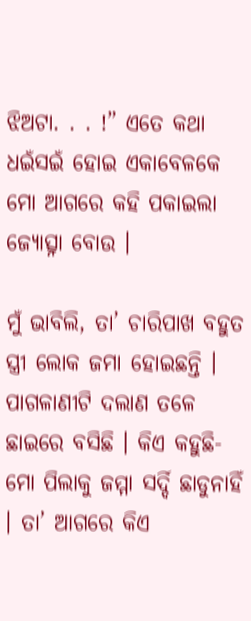ଝିଅଟା. . . !” ଏତେ କଥା ଧଇଁସଇଁ ହୋଇ ଏକାବେଳକେ ମୋ ଆଗରେ କହି ପକାଇଲା ଜ୍ୟୋତ୍ସ୍ନା ବୋଉ ।

ମୁଁ ଭାବିଲି, ତା’ ଚାରିପାଖ ବହୁତ ସ୍ତ୍ରୀ ଲୋକ ଜମା ହୋଇଛନ୍ତି । ପାଗଳାଣୀଟି ଦଲାଣ ତଳେ ଛାଇରେ ବସିଛି । କିଏ କହୁଛି- ମୋ ପିଲାକୁ ଜମ୍ମା ସର୍ଦ୍ଦି ଛାଡୁନାହିଁ । ତା’ ଆଗରେ କିଏ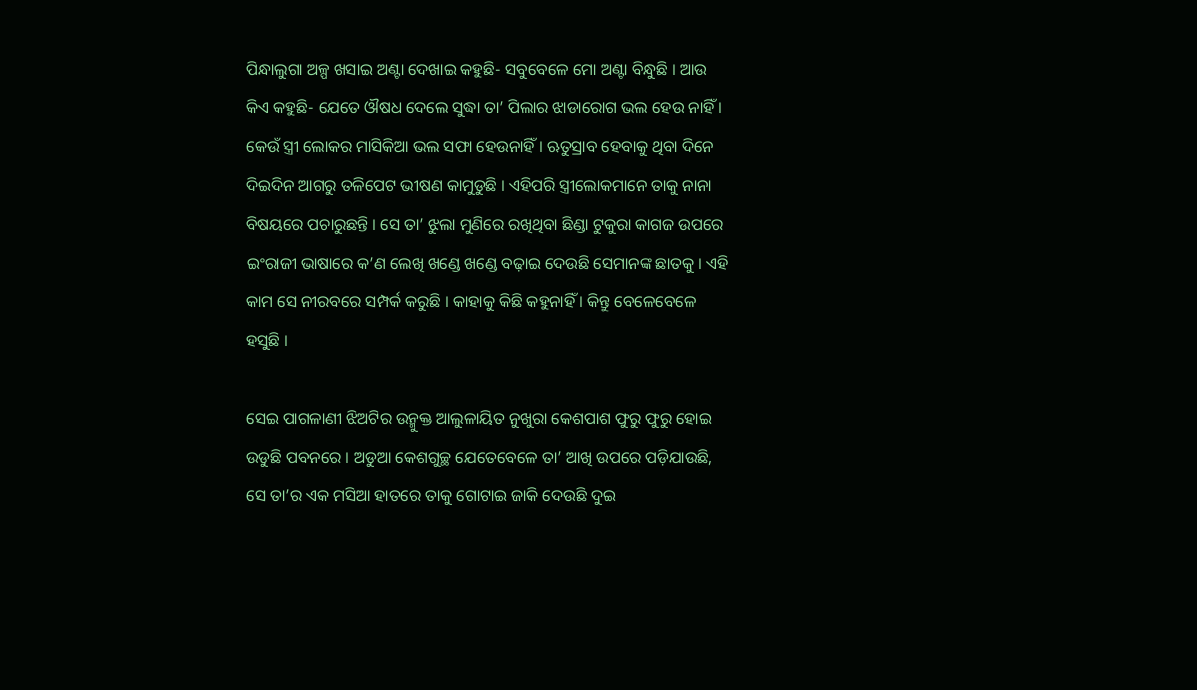ପିନ୍ଧାଲୁଗା ଅଳ୍ପ ଖସାଇ ଅଣ୍ଟା ଦେଖାଇ କହୁଛି- ସବୁବେଳେ ମୋ ଅଣ୍ଟା ବିନ୍ଧୁଛି । ଆଉ କିଏ କହୁଛି- ଯେତେ ଔଷଧ ଦେଲେ ସୁଦ୍ଧା ତା’ ପିଲାର ଝାଡାରୋଗ ଭଲ ହେଉ ନାହିଁ । କେଉଁ ସ୍ତ୍ରୀ ଲୋକର ମାସିକିଆ ଭଲ ସଫା ହେଉନାହିଁ । ଋତୁସ୍ରାବ ହେବାକୁ ଥିବା ଦିନେ ଦିଇଦିନ ଆଗରୁ ତଳିପେଟ ଭୀଷଣ କାମୁଡୁଛି । ଏହିପରି ସ୍ତ୍ରୀଲୋକମାନେ ତାକୁ ନାନା ବିଷୟରେ ପଚାରୁଛନ୍ତି । ସେ ତା’ ଝୁଲା ମୁଣିରେ ରଖିଥିବା ଛିଣ୍ଡା ଟୁକୁରା କାଗଜ ଉପରେ ଇଂରାଜୀ ଭାଷାରେ କ’ଣ ଲେଖି ଖଣ୍ଡେ ଖଣ୍ଡେ ବଢ଼ାଇ ଦେଉଛି ସେମାନଙ୍କ ଛାତକୁ । ଏହି କାମ ସେ ନୀରବରେ ସମ୍ପର୍କ କରୁଛି । କାହାକୁ କିଛି କହୁନାହିଁ । କିନ୍ତୁ ବେଳେବେଳେ ହସୁଛି ।

ସେଇ ପାଗଳାଣୀ ଝିଅଟିର ଉନ୍ମୁକ୍ତ ଆଲୁଳାୟିତ ନୁଖୁରା କେଶପାଶ ଫୁରୁ ଫୁରୁ ହୋଇ ଉଡୁଛି ପବନରେ । ଅଡୁଆ କେଶଗୁଚ୍ଛ ଯେତେବେଳେ ତା’ ଆଖି ଉପରେ ପଡ଼ିଯାଉଛି, ସେ ତା’ର ଏକ ମସିଆ ହାତରେ ତାକୁ ଗୋଟାଇ ଜାକି ଦେଉଛି ଦୁଇ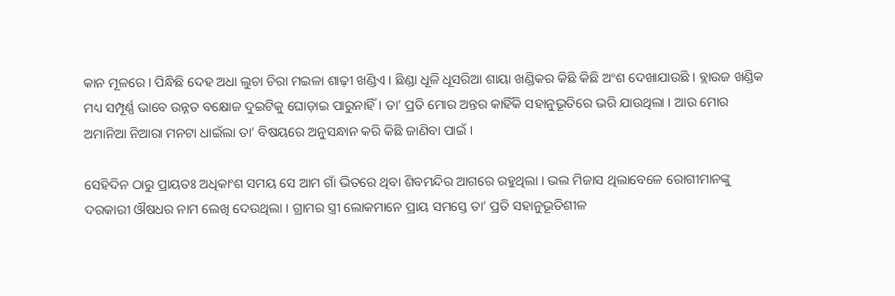କାନ ମୂଳରେ । ପିନ୍ଧିଛି ଦେହ ଅଧା ଲୁଚା ଚିରା ମଇଳା ଶାଢ଼ୀ ଖଣ୍ଡିଏ । ଛିଣ୍ଡା ଧୂଳି ଧୂସରିଆ ଶାୟା ଖଣ୍ଡିକର କିଛି କିଛି ଅଂଶ ଦେଖାଯାଉଛି । ବ୍ଲାଉଜ ଖଣ୍ଡିକ ମଧ୍ୟ ସମ୍ପୂର୍ଣ୍ଣ ଭାବେ ଉନ୍ନତ ବକ୍ଷୋଜ ଦୁଇଟିକୁ ଘୋଡ଼ାଇ ପାରୁନାହିଁ । ତା’ ପ୍ରତି ମୋର ଅନ୍ତର କାହିଁକି ସହାନୁଭୂତିରେ ଭରି ଯାଉଥିଲା । ଆଉ ମୋର ଅମାନିଆ ନିଆରା ମନଟା ଧାଇଁଲା ତା’ ବିଷୟରେ ଅନୁସନ୍ଧାନ କରି କିଛି ଜାଣିବା ପାଇଁ ।

ସେହିଦିନ ଠାରୁ ପ୍ରାୟତଃ ଅଧିକାଂଶ ସମୟ ସେ ଆମ ଗାଁ ଭିତରେ ଥିବା ଶିବମନ୍ଦିର ଆଗରେ ରହୁଥିଲା । ଭଲ ମିଜାସ ଥିଲାବେଳେ ରୋଗୀମାନଙ୍କୁ ଦରକାରୀ ଔଷଧର ନାମ ଲେଖି ଦେଉଥିଲା । ଗ୍ରାମର ସ୍ତ୍ରୀ ଲୋକମାନେ ପ୍ରାୟ ସମସ୍ତେ ତା’ ପ୍ରତି ସହାନୁଭୂତିଶୀଳ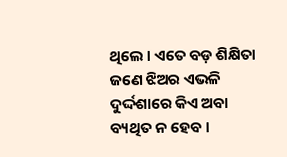ଥିଲେ । ଏତେ ବଡ଼ ଶିକ୍ଷିତା ଜଣେ ଝିଅର ଏଭଳି ଦୁର୍ଦ୍ଦଶାରେ କିଏ ଅବା ବ୍ୟଥିତ ନ ହେବ ।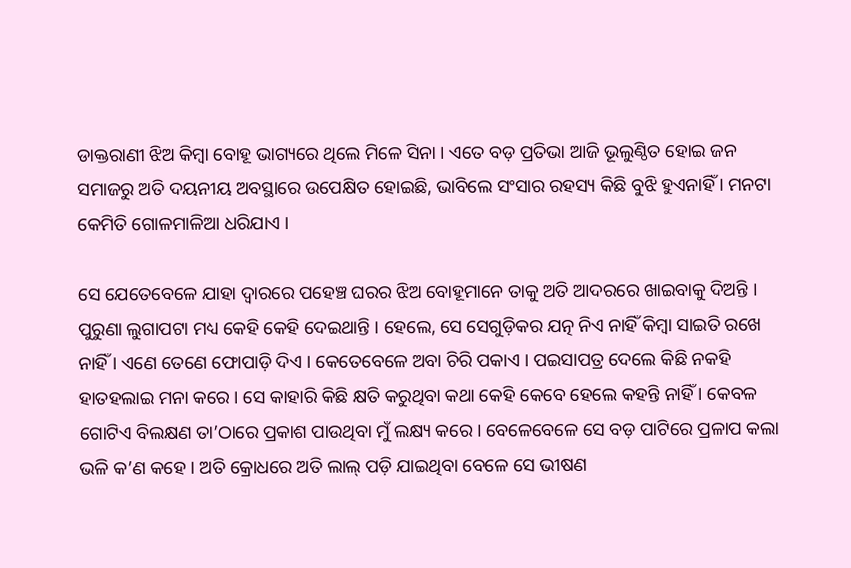ଡାକ୍ତରାଣୀ ଝିଅ କିମ୍ୱା ବୋହୂ ଭାଗ୍ୟରେ ଥିଲେ ମିଳେ ସିନା । ଏତେ ବଡ଼ ପ୍ରତିଭା ଆଜି ଭୂଲୁଣ୍ଠିତ ହୋଇ ଜନ ସମାଜରୁ ଅତି ଦୟନୀୟ ଅବସ୍ଥାରେ ଉପେକ୍ଷିତ ହୋଇଛି, ଭାବିଲେ ସଂସାର ରହସ୍ୟ କିଛି ବୁଝି ହୁଏନାହିଁ । ମନଟା କେମିତି ଗୋଳମାଳିଆ ଧରିଯାଏ ।

ସେ ଯେତେବେଳେ ଯାହା ଦ୍ୱାରରେ ପହେଞ୍ଚ ଘରର ଝିଅ ବୋହୂମାନେ ତାକୁ ଅତି ଆଦରରେ ଖାଇବାକୁ ଦିଅନ୍ତି । ପୁରୁଣା ଲୁଗାପଟା ମଧ୍ୟ କେହି କେହି ଦେଇଥାନ୍ତି । ହେଲେ, ସେ ସେଗୁଡ଼ିକର ଯତ୍ନ ନିଏ ନାହିଁ କିମ୍ୱା ସାଇତି ରଖେ ନାହିଁ । ଏଣେ ତେଣେ ଫୋପାଡ଼ି ଦିଏ । କେତେବେଳେ ଅବା ଚିରି ପକାଏ । ପଇସାପତ୍ର ଦେଲେ କିଛି ନକହି ହାତହଲାଇ ମନା କରେ । ସେ କାହାରି କିଛି କ୍ଷତି କରୁଥିବା କଥା କେହି କେବେ ହେଲେ କହନ୍ତି ନାହିଁ । କେବଳ ଗୋଟିଏ ବିଲକ୍ଷଣ ତା’ଠାରେ ପ୍ରକାଶ ପାଉଥିବା ମୁଁ ଲକ୍ଷ୍ୟ କରେ । ବେଳେବେଳେ ସେ ବଡ଼ ପାଟିରେ ପ୍ରଳାପ କଲା ଭଳି କ’ଣ କହେ । ଅତି କ୍ରୋଧରେ ଅତି ଲାଲ୍ ପଡ଼ି ଯାଇଥିବା ବେଳେ ସେ ଭୀଷଣ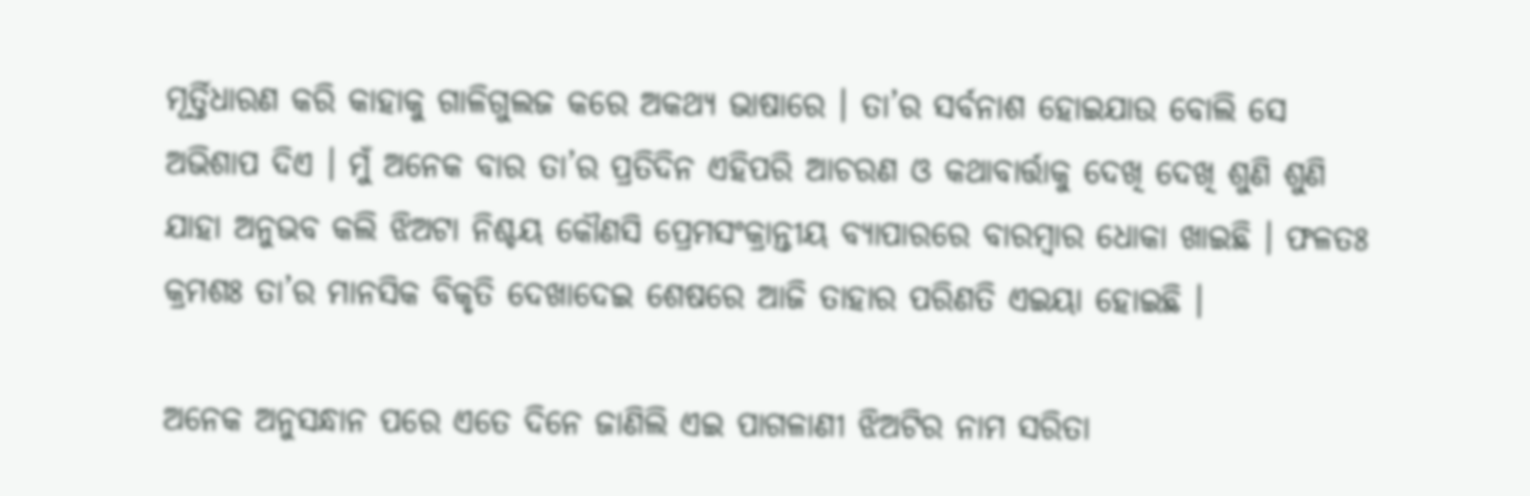ମୂର୍ତ୍ତିଧାରଣ କରି କାହାକୁ ଗାଳିଗୁଲଜ କରେ ଅକଥ୍ୟ ଭାଷାରେ । ତା’ର ସର୍ବନାଶ ହୋଇଯାଉ ବୋଲି ସେ ଅଭିଶାପ ଦିଏ । ମୁଁ ଅନେକ ବାର ତା’ର ପ୍ରତିଦିନ ଏହିପରି ଆଚରଣ ଓ କଥାବାର୍ତ୍ତାକୁ ଦେଖି ଦେଖି ଶୁଣି ଶୁଣି ଯାହା ଅନୁଭବ କଲି ଝିଅଟା ନିଶ୍ଚୟ କୌଣସି ପ୍ରେମସଂକ୍ରାନ୍ତୀୟ ବ୍ୟାପାରରେ ବାରମ୍ୱାର ଧୋକା ଖାଇଛି । ଫଳତଃ କ୍ରମଶଃ ତା’ର ମାନସିକ ବିକୃତି ଦେଖାଦେଇ ଶେଷରେ ଆଜି ତାହାର ପରିଣତି ଏଇୟା ହୋଇଛି ।

ଅନେକ ଅନୁସନ୍ଧାନ ପରେ ଏତେ ଦିନେ ଜାଣିଲି ଏଇ ପାଗଳାଣୀ ଝିଅଟିର ନାମ ସରିତା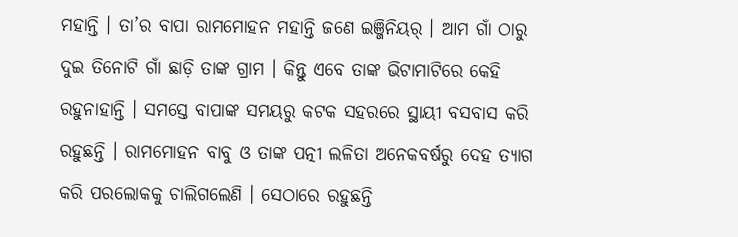ମହାନ୍ତି । ତା’ର ବାପା ରାମମୋହନ ମହାନ୍ତି ଜଣେ ଇଞ୍ଜିନିୟର୍ । ଆମ ଗାଁ ଠାରୁ ଦୁଇ ତିନୋଟି ଗାଁ ଛାଡ଼ି ତାଙ୍କ ଗ୍ରାମ । କିନ୍ତୁ ଏବେ ତାଙ୍କ ଭିଟାମାଟିରେ କେହି ରହୁନାହାନ୍ତି । ସମସ୍ତେ ବାପାଙ୍କ ସମୟରୁ କଟକ ସହରରେ ସ୍ଥାୟୀ ବସବାସ କରି ରହୁଛନ୍ତି । ରାମମୋହନ ବାବୁ ଓ ତାଙ୍କ ପତ୍ନୀ ଲଳିତା ଅନେକବର୍ଷରୁ ଦେହ ତ୍ୟାଗ କରି ପରଲୋକକୁ ଚାଲିଗଲେଣି । ସେଠାରେ ରହୁଛନ୍ତି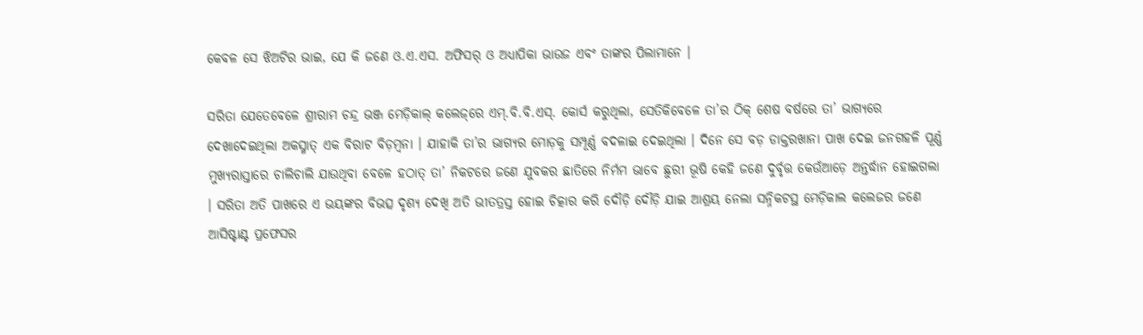କେବଳ ସେ ଝିଅଟିର ଭାଇ, ଯେ କି ଜଣେ ଓ.ଏ.ଏସ. ଅଫିସର୍ ଓ ଅଧ୍ୟାପିକା ଭାଉଜ ଏବଂ ତାଙ୍କର ପିଲାମାନେ ।

ସରିତା ଯେତେବେଳେ ଶ୍ରୀରାମ ଚନ୍ଦ୍ର ଭଞ୍ଜ ମେଡ଼ିକାଲ୍ କଲେଜ୍‌ରେ ଏମ୍.ବି.ବି.ଏସ୍. କୋର୍ସ କରୁଥିଲା, ସେତିକିବେଳେ ତା’ର ଠିକ୍ ଶେଷ ବର୍ଷରେ ତା’ ଭାଗ୍ୟରେ ଦେଖାଦେଇଥିଲା ଅକସ୍ମାତ୍ ଏକ ବିରାଟ ବିଡ଼ମ୍ୱନା । ଯାହାକି ତା’ର ଭାଗ୍ୟର ମୋଡ଼କୁ ସମ୍ପୂର୍ଣ୍ଣ ବଦଳାଇ ଦେଇଥିଲା । ଦିନେ ସେ ବଡ଼ ଡାକ୍ତରଖାନା ପାଖ ଦେଇ ଜନଗହଳି ପୂର୍ଣ୍ଣ ମୁଖ୍ୟରାସ୍ତାରେ ଚାଲିଚାଲି ଯାଉଥିବା ବେଳେ ହଠାତ୍ ତା’ ନିକଟରେ ଜଣେ ଯୁବକର ଛାତିରେ ନିର୍ମମ ଭାବେ ଛୁରୀ ଭୂଷି କେହି ଜଣେ ଦୁର୍ବୃତ୍ତ କେଉଁଆଡ଼େ ଅନ୍ତର୍ଦ୍ଧାନ ହୋଇଗଲା । ସରିତା ଅତି ପାଖରେ ଏ ଭୟଙ୍କର ବିଭତ୍ସ ଦୃଶ୍ୟ ଦେଖି ଅତି ଭୀତତ୍ରସ୍ତ ହୋଇ ଚିତ୍କାର କରି ଦୌଡ଼ି ଦୌଡ଼ି ଯାଇ ଆଶ୍ରୟ ନେଲା ସନ୍ନିକଟସ୍ଥ ମେଡ଼ିକାଲ କଲେଜର ଜଣେ ଆସିଷ୍ଟାଣ୍ଟ ପ୍ରଫେସର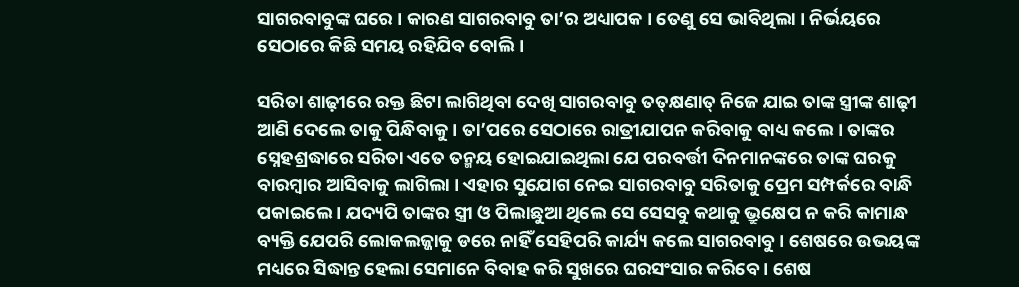ସାଗରବାବୁଙ୍କ ଘରେ । କାରଣ ସାଗରବାବୁ ତା’ର ଅଧ୍ୟାପକ । ତେଣୁ ସେ ଭାବିଥିଲା । ନିର୍ଭୟରେ ସେଠାରେ କିଛି ସମୟ ରହିଯିବ ବୋଲି ।

ସରିତା ଶାଢ଼ୀରେ ରକ୍ତ ଛିଟା ଲାଗିଥିବା ଦେଖି ସାଗରବାବୁ ତତ୍‌କ୍ଷଣାତ୍ ନିଜେ ଯାଇ ତାଙ୍କ ସ୍ତ୍ରୀଙ୍କ ଶାଢ଼ୀ ଆଣି ଦେଲେ ତାକୁ ପିନ୍ଧିବାକୁ । ତା’ପରେ ସେଠାରେ ରାତ୍ରୀଯାପନ କରିବାକୁ ବାଧ୍ୟ କଲେ । ତାଙ୍କର ସ୍ନେହଶ୍ରଦ୍ଧାରେ ସରିତା ଏତେ ତନ୍ମୟ ହୋଇଯାଇଥିଲା ଯେ ପରବର୍ତ୍ତୀ ଦିନମାନଙ୍କରେ ତାଙ୍କ ଘରକୁ ବାରମ୍ୱାର ଆସିବାକୁ ଲାଗିଲା । ଏହାର ସୁଯୋଗ ନେଇ ସାଗରବାବୁ ସରିତାକୁ ପ୍ରେମ ସମ୍ପର୍କରେ ବାନ୍ଧି ପକାଇଲେ । ଯଦ୍ୟପି ତାଙ୍କର ସ୍ତ୍ରୀ ଓ ପିଲାଛୁଆ ଥିଲେ ସେ ସେସବୁ କଥାକୁ ଭ୍ରୁକ୍ଷେପ ନ କରି କାମାନ୍ଧ ବ୍ୟକ୍ତି ଯେପରି ଲୋକଲଜ୍ଜାକୁ ଡରେ ନାହିଁ ସେହିପରି କାର୍ଯ୍ୟ କଲେ ସାଗରବାବୁ । ଶେଷରେ ଉଭୟଙ୍କ ମଧ୍ୟରେ ସିଦ୍ଧାନ୍ତ ହେଲା ସେମାନେ ବିବାହ କରି ସୁଖରେ ଘରସଂସାର କରିବେ । ଶେଷ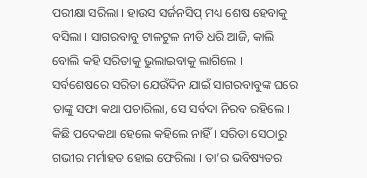ପରୀକ୍ଷା ସରିଲା । ହାଉସ ସର୍ଜନସିପ୍ ମଧ୍ୟ ଶେଷ ହେବାକୁ ବସିଲା । ସାଗରବାବୁ ଟାଳଟୁଳ ନୀତି ଧରି ଆଜି, କାଲି ବୋଲି କହି ସରିତାକୁ ଭୁଲାଇବାକୁ ଲାଗିଲେ । ସର୍ବଶେଷରେ ସରିତା ଯେଉଁଦିନ ଯାଇଁ ସାଗରବାବୁଙ୍କ ଘରେ ତାଙ୍କୁ ସଫା କଥା ପଚାରିଲା, ସେ ସର୍ବଦା ନିରବ ରହିଲେ । କିଛି ପଦେକଥା ହେଲେ କହିଲେ ନାହିଁ । ସରିତା ସେଠାରୁ ଗଭୀର ମର୍ମାହତ ହୋଇ ଫେରିଲା । ତା’ର ଭବିଷ୍ୟତର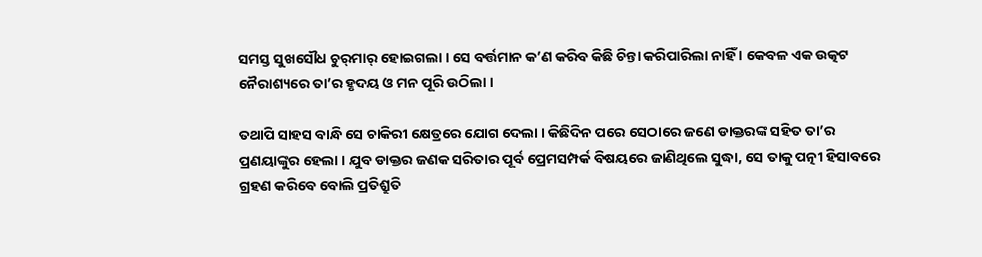ସମସ୍ତ ସୁଖସୌଧ ଚୁର୍‌ମାର୍ ହୋଇଗଲା । ସେ ବର୍ତ୍ତମାନ କ’ଣ କରିବ କିଛି ଚିନ୍ତା କରିପାରିଲା ନାହିଁ । କେବଳ ଏକ ଉତ୍କଟ ନୈରାଶ୍ୟରେ ତା’ର ହୃଦୟ ଓ ମନ ପୂରି ଉଠିଲା ।

ତଥାପି ସାହସ ବାନ୍ଧି ସେ ଚାକିରୀ କ୍ଷେତ୍ରରେ ଯୋଗ ଦେଲା । କିଛିଦିନ ପରେ ସେଠାରେ ଜଣେ ଡାକ୍ତରଙ୍କ ସହିତ ତା’ର ପ୍ରଣୟାଙ୍କୁର ହେଲା । ଯୁବ ଡାକ୍ତର ଜଣକ ସରିତାର ପୂର୍ବ ପ୍ରେମସମ୍ପର୍କ ବିଷୟରେ ଜାଣିଥିଲେ ସୁଦ୍ଧା, ସେ ତାକୁ ପତ୍ନୀ ହିସାବରେ ଗ୍ରହଣ କରିବେ ବୋଲି ପ୍ରତିଶ୍ରୁତି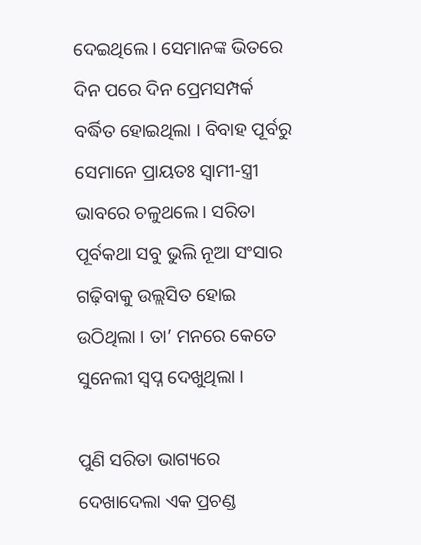ଦେଇଥିଲେ । ସେମାନଙ୍କ ଭିତରେ ଦିନ ପରେ ଦିନ ପ୍ରେମସମ୍ପର୍କ ବର୍ଦ୍ଧିତ ହୋଇଥିଲା । ବିବାହ ପୂର୍ବରୁ ସେମାନେ ପ୍ରାୟତଃ ସ୍ୱାମୀ-ସ୍ତ୍ରୀ ଭାବରେ ଚଳୁଥଲେ । ସରିତା ପୂର୍ବକଥା ସବୁ ଭୁଲି ନୂଆ ସଂସାର ଗଢ଼ିବାକୁ ଉଲ୍ଲସିତ ହୋଇ ଉଠିଥିଲା । ତା’ ମନରେ କେତେ ସୁନେଲୀ ସ୍ୱପ୍ନ ଦେଖୁଥିଲା ।

ପୁଣି ସରିତା ଭାଗ୍ୟରେ ଦେଖାଦେଲା ଏକ ପ୍ରଚଣ୍ଡ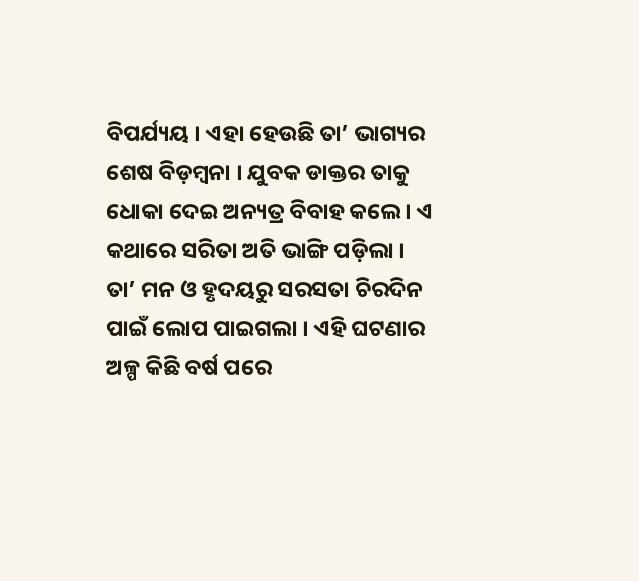ବିପର୍ଯ୍ୟୟ । ଏହା ହେଉଛି ତା’ ଭାଗ୍ୟର ଶେଷ ବିଡ଼ମ୍ୱନା । ଯୁବକ ଡାକ୍ତର ତାକୁ ଧୋକା ଦେଇ ଅନ୍ୟତ୍ର ବିବାହ କଲେ । ଏ କଥାରେ ସରିତା ଅତି ଭାଙ୍ଗି ପଡ଼ିଲା । ତା’ ମନ ଓ ହୃଦୟରୁ ସରସତା ଚିରଦିନ ପାଇଁ ଲୋପ ପାଇଗଲା । ଏହି ଘଟଣାର ଅଳ୍ପ କିଛି ବର୍ଷ ପରେ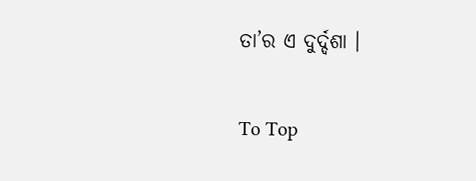ତା’ର ଏ ଦୁର୍ଦ୍ଦଶା ।

To Top